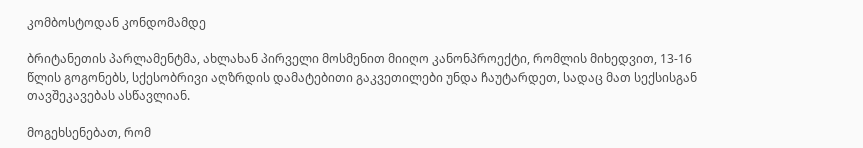კომბოსტოდან კონდომამდე

ბრიტანეთის პარლამენტმა, ახლახან პირველი მოსმენით მიიღო კანონპროექტი, რომლის მიხედვით, 13-16 წლის გოგონებს, სქესობრივი აღზრდის დამატებითი გაკვეთილები უნდა ჩაუტარდეთ, სადაც მათ სექსისგან თავშეკავებას ასწავლიან.

მოგეხსენებათ, რომ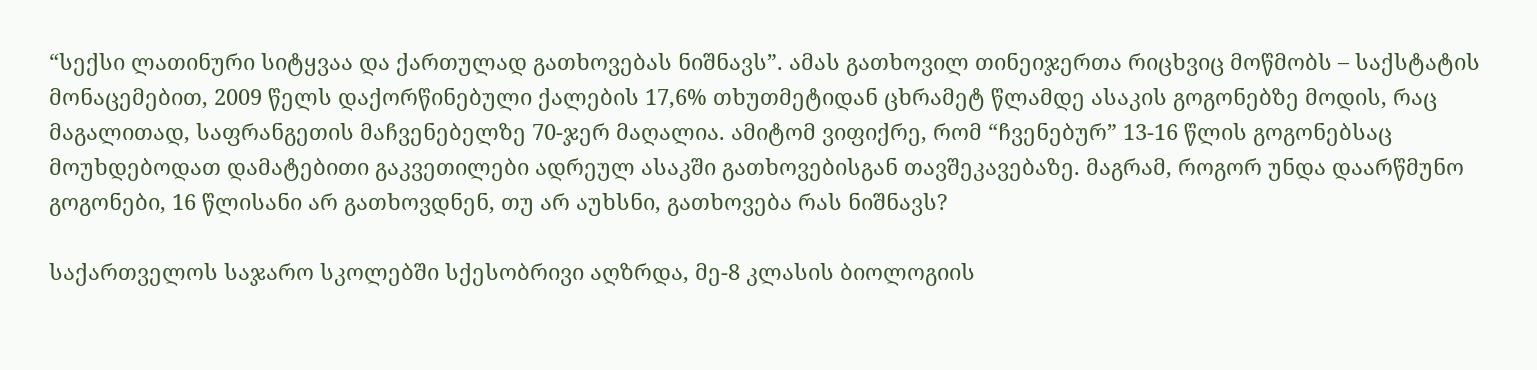“სექსი ლათინური სიტყვაა და ქართულად გათხოვებას ნიშნავს”. ამას გათხოვილ თინეიჯერთა რიცხვიც მოწმობს – საქსტატის მონაცემებით, 2009 წელს დაქორწინებული ქალების 17,6% თხუთმეტიდან ცხრამეტ წლამდე ასაკის გოგონებზე მოდის, რაც მაგალითად, საფრანგეთის მაჩვენებელზე 70-ჯერ მაღალია. ამიტომ ვიფიქრე, რომ “ჩვენებურ” 13-16 წლის გოგონებსაც მოუხდებოდათ დამატებითი გაკვეთილები ადრეულ ასაკში გათხოვებისგან თავშეკავებაზე. მაგრამ, როგორ უნდა დაარწმუნო გოგონები, 16 წლისანი არ გათხოვდნენ, თუ არ აუხსნი, გათხოვება რას ნიშნავს?

საქართველოს საჯარო სკოლებში სქესობრივი აღზრდა, მე-8 კლასის ბიოლოგიის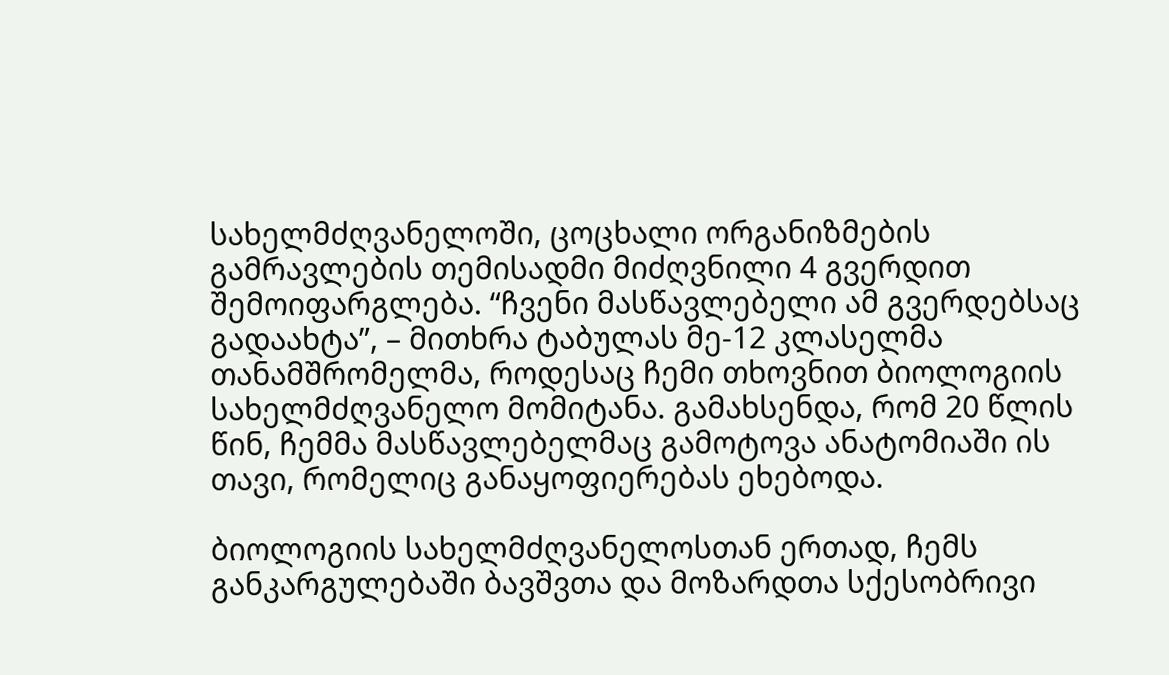სახელმძღვანელოში, ცოცხალი ორგანიზმების გამრავლების თემისადმი მიძღვნილი 4 გვერდით შემოიფარგლება. “ჩვენი მასწავლებელი ამ გვერდებსაც გადაახტა”, – მითხრა ტაბულას მე-12 კლასელმა თანამშრომელმა, როდესაც ჩემი თხოვნით ბიოლოგიის სახელმძღვანელო მომიტანა. გამახსენდა, რომ 20 წლის წინ, ჩემმა მასწავლებელმაც გამოტოვა ანატომიაში ის თავი, რომელიც განაყოფიერებას ეხებოდა.

ბიოლოგიის სახელმძღვანელოსთან ერთად, ჩემს განკარგულებაში ბავშვთა და მოზარდთა სქესობრივი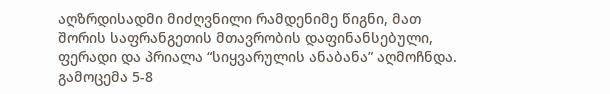აღზრდისადმი მიძღვნილი რამდენიმე წიგნი, მათ შორის საფრანგეთის მთავრობის დაფინანსებული, ფერადი და პრიალა “სიყვარულის ანაბანა” აღმოჩნდა. გამოცემა 5-8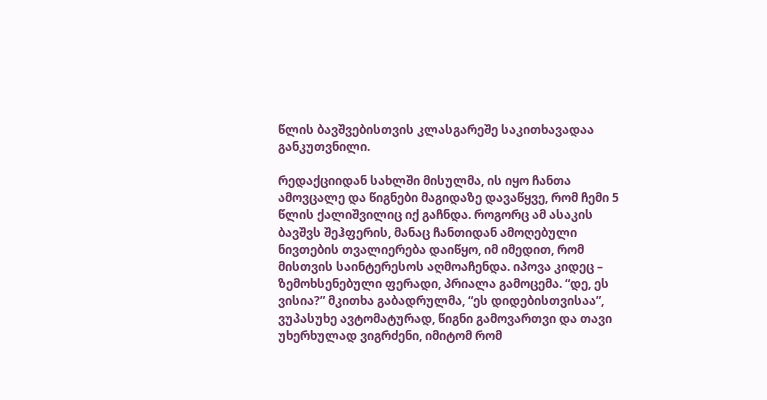წლის ბავშვებისთვის კლასგარეშე საკითხავადაა განკუთვნილი.

რედაქციიდან სახლში მისულმა, ის იყო ჩანთა ამოვცალე და წიგნები მაგიდაზე დავაწყვე, რომ ჩემი 5 წლის ქალიშვილიც იქ გაჩნდა. როგორც ამ ასაკის ბავშვს შეჰფერის, მანაც ჩანთიდან ამოღებული ნივთების თვალიერება დაიწყო, იმ იმედით, რომ მისთვის საინტერესოს აღმოაჩენდა. იპოვა კიდეც – ზემოხსენებული ფერადი, პრიალა გამოცემა. “დე, ეს ვისია?” მკითხა გაბადრულმა, “ეს დიდებისთვისაა”, ვუპასუხე ავტომატურად, წიგნი გამოვართვი და თავი უხერხულად ვიგრძენი, იმიტომ რომ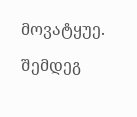მოვატყუე.

შემდეგ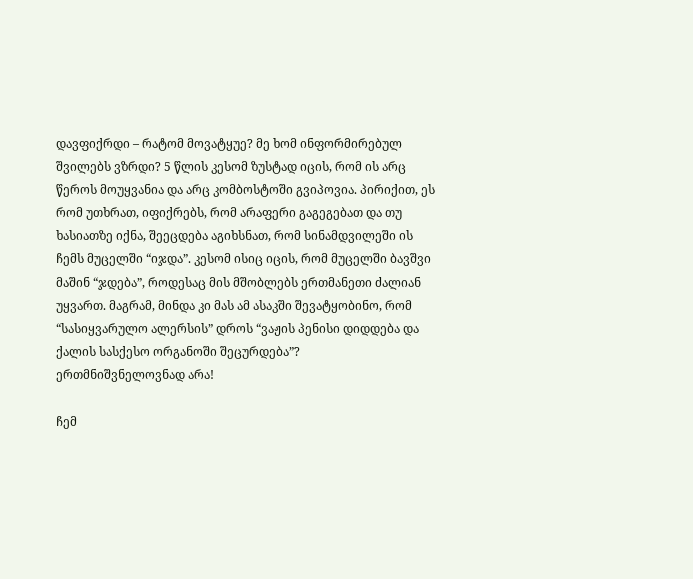დავფიქრდი – რატომ მოვატყუე? მე ხომ ინფორმირებულ შვილებს ვზრდი? 5 წლის კესომ ზუსტად იცის, რომ ის არც წეროს მოუყვანია და არც კომბოსტოში გვიპოვია. პირიქით, ეს რომ უთხრათ, იფიქრებს, რომ არაფერი გაგეგებათ და თუ ხასიათზე იქნა, შეეცდება აგიხსნათ, რომ სინამდვილეში ის ჩემს მუცელში “იჯდა”. კესომ ისიც იცის, რომ მუცელში ბავშვი მაშინ “ჯდება”, როდესაც მის მშობლებს ერთმანეთი ძალიან უყვართ. მაგრამ, მინდა კი მას ამ ასაკში შევატყობინო, რომ “სასიყვარულო ალერსის” დროს “ვაჟის პენისი დიდდება და ქალის სასქესო ორგანოში შეცურდება”?
ერთმნიშვნელოვნად არა!

ჩემ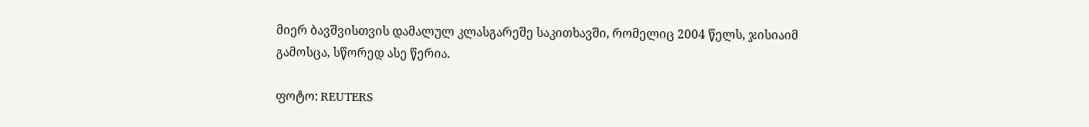მიერ ბავშვისთვის დამალულ კლასგარეშე საკითხავში, რომელიც 2004 წელს, ჯისიაიმ გამოსცა, სწორედ ასე წერია.

ფოტო: REUTERS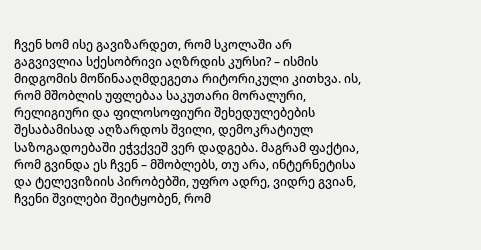ჩვენ ხომ ისე გავიზარდეთ, რომ სკოლაში არ გაგვივლია სქესობრივი აღზრდის კურსი? – ისმის მიდგომის მოწინააღმდეგეთა რიტორიკული კითხვა. ის, რომ მშობლის უფლებაა საკუთარი მორალური, რელიგიური და ფილოსოფიური შეხედულებების შესაბამისად აღზარდოს შვილი, დემოკრატიულ საზოგადოებაში ეჭვქვეშ ვერ დადგება. მაგრამ ფაქტია, რომ გვინდა ეს ჩვენ – მშობლებს, თუ არა, ინტერნეტისა და ტელევიზიის პირობებში, უფრო ადრე, ვიდრე გვიან, ჩვენი შვილები შეიტყობენ, რომ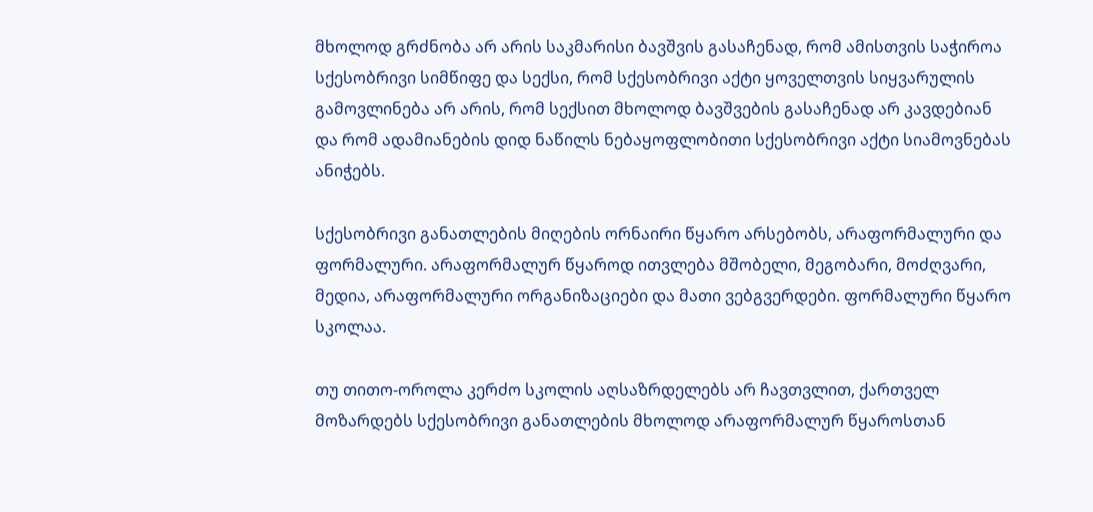მხოლოდ გრძნობა არ არის საკმარისი ბავშვის გასაჩენად, რომ ამისთვის საჭიროა სქესობრივი სიმწიფე და სექსი, რომ სქესობრივი აქტი ყოველთვის სიყვარულის გამოვლინება არ არის, რომ სექსით მხოლოდ ბავშვების გასაჩენად არ კავდებიან და რომ ადამიანების დიდ ნაწილს ნებაყოფლობითი სქესობრივი აქტი სიამოვნებას ანიჭებს.

სქესობრივი განათლების მიღების ორნაირი წყარო არსებობს, არაფორმალური და ფორმალური. არაფორმალურ წყაროდ ითვლება მშობელი, მეგობარი, მოძღვარი, მედია, არაფორმალური ორგანიზაციები და მათი ვებგვერდები. ფორმალური წყარო სკოლაა.

თუ თითო-ოროლა კერძო სკოლის აღსაზრდელებს არ ჩავთვლით, ქართველ მოზარდებს სქესობრივი განათლების მხოლოდ არაფორმალურ წყაროსთან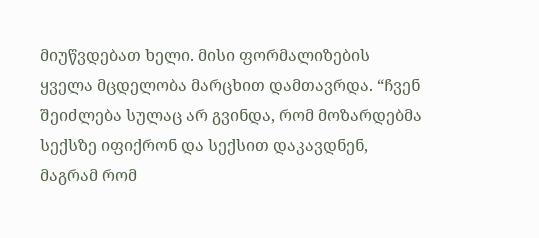მიუწვდებათ ხელი. მისი ფორმალიზების ყველა მცდელობა მარცხით დამთავრდა. “ჩვენ შეიძლება სულაც არ გვინდა, რომ მოზარდებმა სექსზე იფიქრონ და სექსით დაკავდნენ, მაგრამ რომ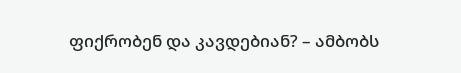ფიქრობენ და კავდებიან? – ამბობს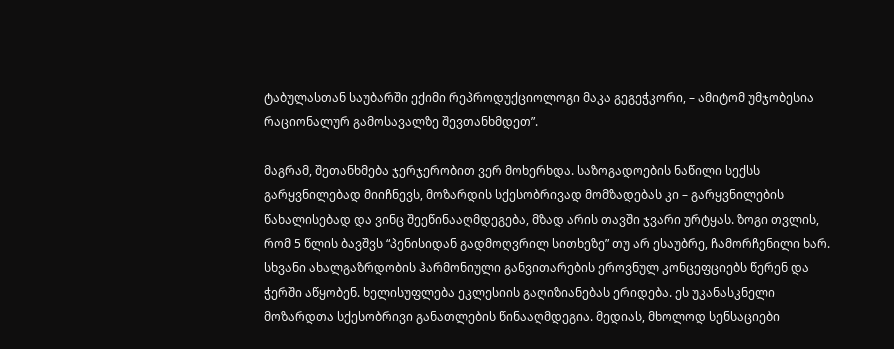ტაბულასთან საუბარში ექიმი რეპროდუქციოლოგი მაკა გეგეჭკორი, – ამიტომ უმჯობესია რაციონალურ გამოსავალზე შევთანხმდეთ”.

მაგრამ, შეთანხმება ჯერჯერობით ვერ მოხერხდა. საზოგადოების ნაწილი სექსს გარყვნილებად მიიჩნევს, მოზარდის სქესობრივად მომზადებას კი – გარყვნილების წახალისებად და ვინც შეეწინააღმდეგება, მზად არის თავში ჯვარი ურტყას. ზოგი თვლის, რომ 5 წლის ბავშვს “პენისიდან გადმოღვრილ სითხეზე” თუ არ ესაუბრე, ჩამორჩენილი ხარ. სხვანი ახალგაზრდობის ჰარმონიული განვითარების ეროვნულ კონცეფციებს წერენ და ჭერში აწყობენ. ხელისუფლება ეკლესიის გაღიზიანებას ერიდება. ეს უკანასკნელი მოზარდთა სქესობრივი განათლების წინააღმდეგია. მედიას, მხოლოდ სენსაციები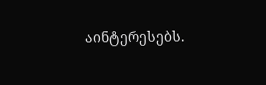აინტერესებს.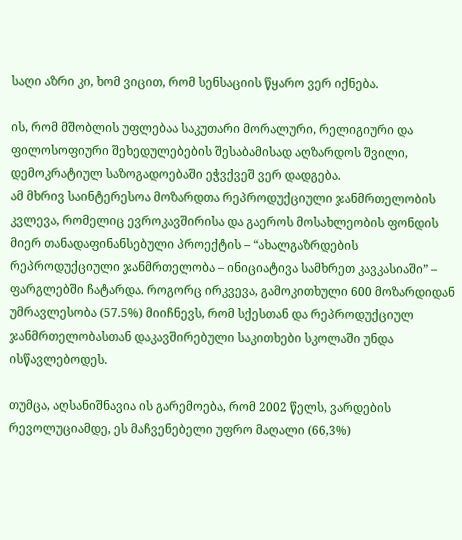საღი აზრი კი, ხომ ვიცით, რომ სენსაციის წყარო ვერ იქნება.

ის, რომ მშობლის უფლებაა საკუთარი მორალური, რელიგიური და ფილოსოფიური შეხედულებების შესაბამისად აღზარდოს შვილი, დემოკრატიულ საზოგადოებაში ეჭვქვეშ ვერ დადგება.
ამ მხრივ საინტერესოა მოზარდთა რეპროდუქციული ჯანმრთელობის კვლევა, რომელიც ევროკავშირისა და გაეროს მოსახლეობის ფონდის მიერ თანადაფინანსებული პროექტის – “ახალგაზრდების რეპროდუქციული ჯანმრთელობა – ინიციატივა სამხრეთ კავკასიაში” – ფარგლებში ჩატარდა. როგორც ირკვევა, გამოკითხული 600 მოზარდიდან უმრავლესობა (57.5%) მიიჩნევს, რომ სქესთან და რეპროდუქციულ ჯანმრთელობასთან დაკავშირებული საკითხები სკოლაში უნდა ისწავლებოდეს.

თუმცა, აღსანიშნავია ის გარემოება, რომ 2002 წელს, ვარდების რევოლუციამდე, ეს მაჩვენებელი უფრო მაღალი (66,3%)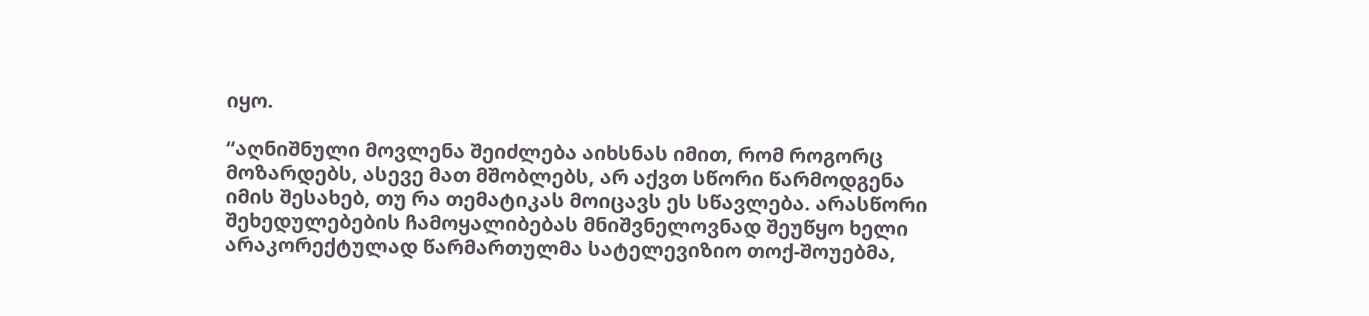იყო.

“აღნიშნული მოვლენა შეიძლება აიხსნას იმით, რომ როგორც მოზარდებს, ასევე მათ მშობლებს, არ აქვთ სწორი წარმოდგენა იმის შესახებ, თუ რა თემატიკას მოიცავს ეს სწავლება. არასწორი შეხედულებების ჩამოყალიბებას მნიშვნელოვნად შეუწყო ხელი არაკორექტულად წარმართულმა სატელევიზიო თოქ-შოუებმა,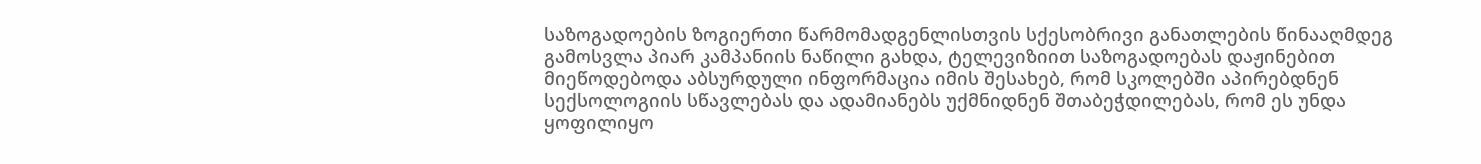საზოგადოების ზოგიერთი წარმომადგენლისთვის სქესობრივი განათლების წინააღმდეგ გამოსვლა პიარ კამპანიის ნაწილი გახდა, ტელევიზიით საზოგადოებას დაჟინებით მიეწოდებოდა აბსურდული ინფორმაცია იმის შესახებ, რომ სკოლებში აპირებდნენ სექსოლოგიის სწავლებას და ადამიანებს უქმნიდნენ შთაბეჭდილებას, რომ ეს უნდა ყოფილიყო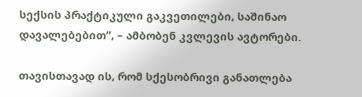სექსის პრაქტიკული გაკვეთილები, საშინაო დავალებებით”, – ამბობენ კვლევის ავტორები.

თავისთავად ის, რომ სქესობრივი განათლება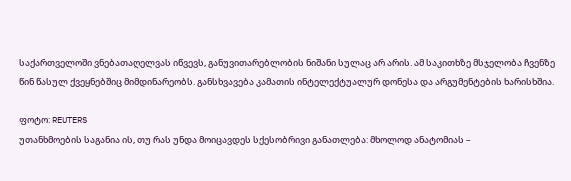საქართველოში ვნებათაღელვას იწვევს, განუვითარებლობის ნიშანი სულაც არ არის. ამ საკითხზე მსჯელობა ჩვენზე წინ წასულ ქვეყნებშიც მიმდინარეობს. განსხვავება კამათის ინტელექტუალურ დონესა და არგუმენტების ხარისხშია.

ფოტო: REUTERS
უთანხმოების საგანია ის, თუ რას უნდა მოიცავდეს სქესობრივი განათლება: მხოლოდ ანატომიას –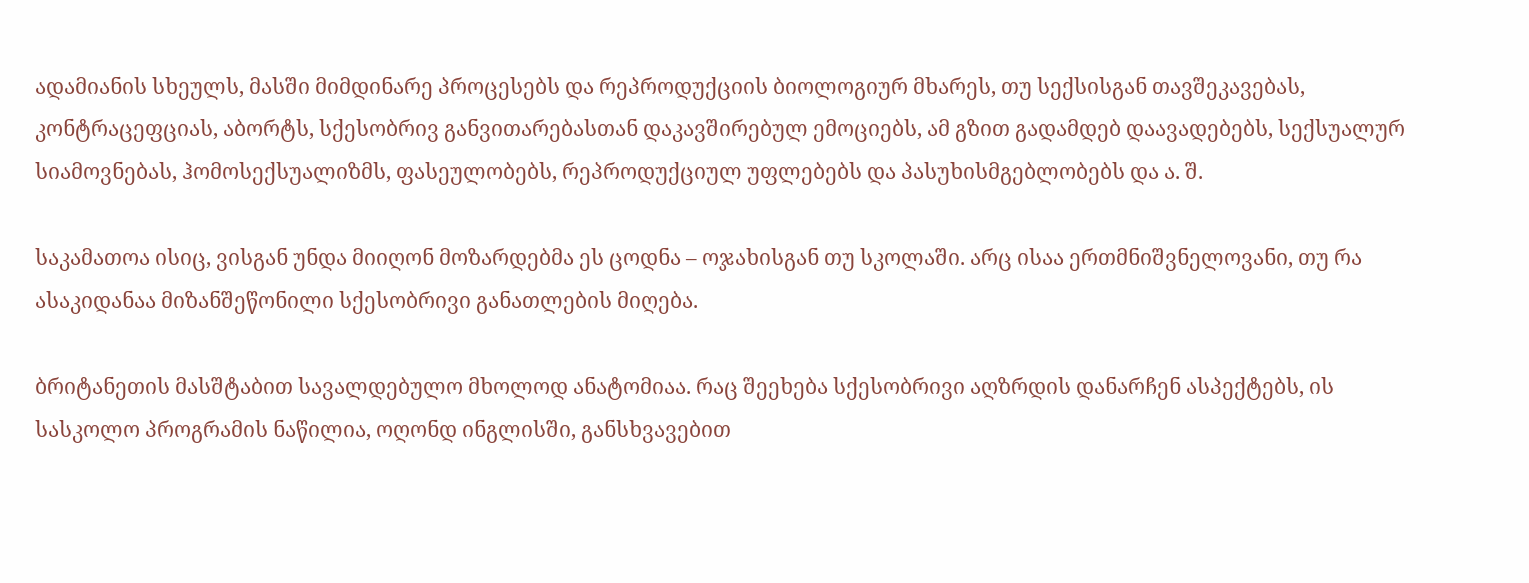ადამიანის სხეულს, მასში მიმდინარე პროცესებს და რეპროდუქციის ბიოლოგიურ მხარეს, თუ სექსისგან თავშეკავებას, კონტრაცეფციას, აბორტს, სქესობრივ განვითარებასთან დაკავშირებულ ემოციებს, ამ გზით გადამდებ დაავადებებს, სექსუალურ სიამოვნებას, ჰომოსექსუალიზმს, ფასეულობებს, რეპროდუქციულ უფლებებს და პასუხისმგებლობებს და ა. შ.

საკამათოა ისიც, ვისგან უნდა მიიღონ მოზარდებმა ეს ცოდნა – ოჯახისგან თუ სკოლაში. არც ისაა ერთმნიშვნელოვანი, თუ რა ასაკიდანაა მიზანშეწონილი სქესობრივი განათლების მიღება.

ბრიტანეთის მასშტაბით სავალდებულო მხოლოდ ანატომიაა. რაც შეეხება სქესობრივი აღზრდის დანარჩენ ასპექტებს, ის სასკოლო პროგრამის ნაწილია, ოღონდ ინგლისში, განსხვავებით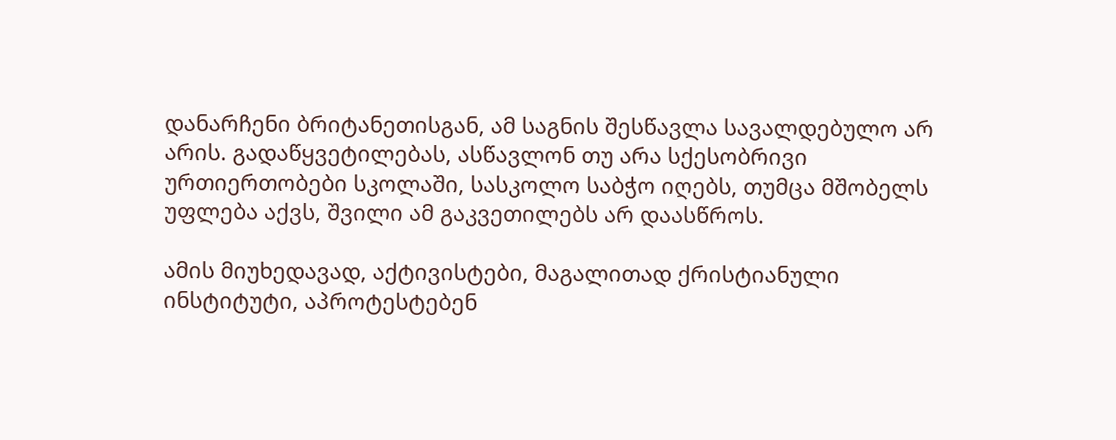დანარჩენი ბრიტანეთისგან, ამ საგნის შესწავლა სავალდებულო არ არის. გადაწყვეტილებას, ასწავლონ თუ არა სქესობრივი ურთიერთობები სკოლაში, სასკოლო საბჭო იღებს, თუმცა მშობელს უფლება აქვს, შვილი ამ გაკვეთილებს არ დაასწროს.

ამის მიუხედავად, აქტივისტები, მაგალითად ქრისტიანული ინსტიტუტი, აპროტესტებენ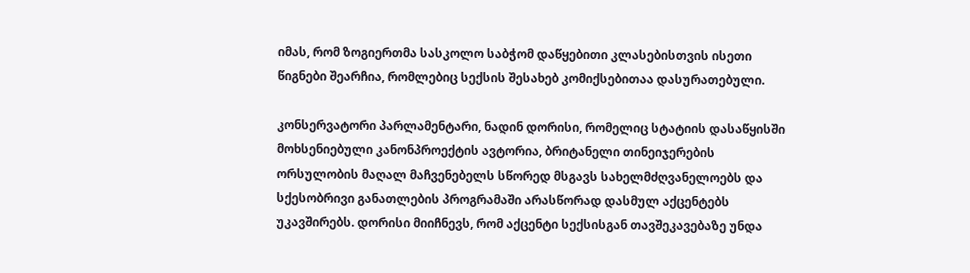იმას, რომ ზოგიერთმა სასკოლო საბჭომ დაწყებითი კლასებისთვის ისეთი წიგნები შეარჩია, რომლებიც სექსის შესახებ კომიქსებითაა დასურათებული.

კონსერვატორი პარლამენტარი, ნადინ დორისი, რომელიც სტატიის დასაწყისში მოხსენიებული კანონპროექტის ავტორია, ბრიტანელი თინეიჯერების ორსულობის მაღალ მაჩვენებელს სწორედ მსგავს სახელმძღვანელოებს და სქესობრივი განათლების პროგრამაში არასწორად დასმულ აქცენტებს უკავშირებს. დორისი მიიჩნევს, რომ აქცენტი სექსისგან თავშეკავებაზე უნდა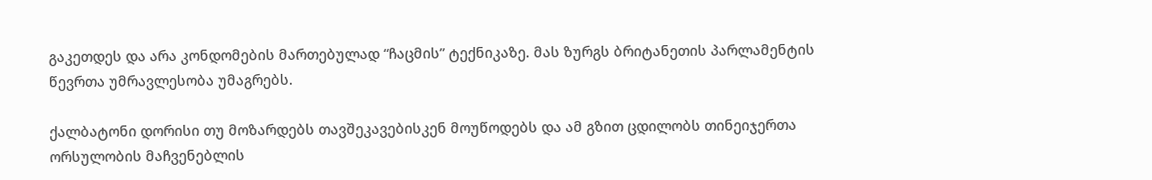გაკეთდეს და არა კონდომების მართებულად “ჩაცმის” ტექნიკაზე. მას ზურგს ბრიტანეთის პარლამენტის წევრთა უმრავლესობა უმაგრებს.

ქალბატონი დორისი თუ მოზარდებს თავშეკავებისკენ მოუწოდებს და ამ გზით ცდილობს თინეიჯერთა ორსულობის მაჩვენებლის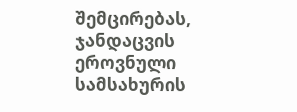შემცირებას, ჯანდაცვის ეროვნული სამსახურის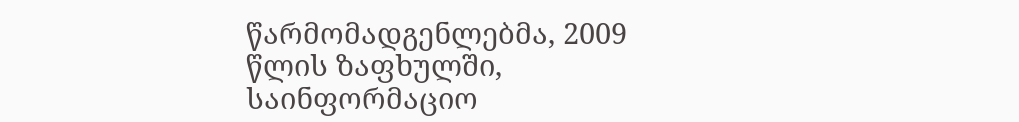წარმომადგენლებმა, 2009 წლის ზაფხულში, საინფორმაციო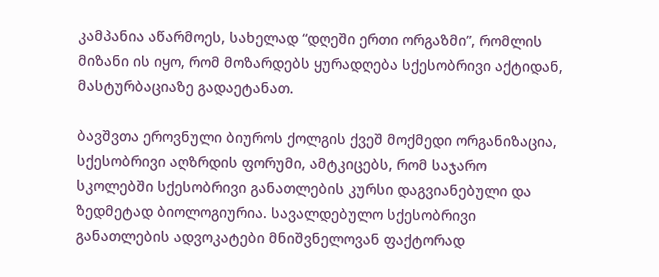კამპანია აწარმოეს, სახელად “დღეში ერთი ორგაზმი”, რომლის მიზანი ის იყო, რომ მოზარდებს ყურადღება სქესობრივი აქტიდან, მასტურბაციაზე გადაეტანათ.

ბავშვთა ეროვნული ბიუროს ქოლგის ქვეშ მოქმედი ორგანიზაცია, სქესობრივი აღზრდის ფორუმი, ამტკიცებს, რომ საჯარო სკოლებში სქესობრივი განათლების კურსი დაგვიანებული და ზედმეტად ბიოლოგიურია. სავალდებულო სქესობრივი განათლების ადვოკატები მნიშვნელოვან ფაქტორად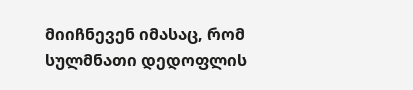მიიჩნევენ იმასაც, რომ სულმნათი დედოფლის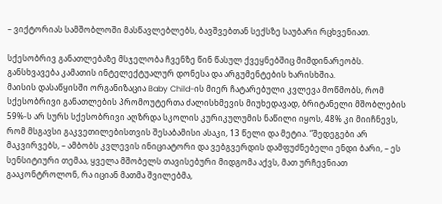– ვიქტორიას სამშობლოში მასწავლებლებს, ბავშვებთან სექსზე საუბარი რცხვენიათ.

სქესობრივ განათლებაზე მსჯელობა ჩვენზე წინ წასულ ქვეყნებშიც მიმდინარეობს. განსხვავება კამათის ინტელექტუალურ დონესა და არგუმენტების ხარისხშია.
მაისის დასაწყისში ორგანიზაცია Baby Child-ის მიერ ჩატარებული კვლევა მოწმობს, რომ სქესობრივი განათლების პრომოუტერთა ძალისხმევის მიუხედავად, ბრიტანელი მშობლების 59%-ს არ სურს სქესობრივი აღზრდა სკოლის კურიკულუმის ნაწილი იყოს, 48% კი მიიჩნევს, რომ მსგავსი გაკვეთილებისთვის შესაბამისი ასაკი, 13 წელი და მეტია. “შედეგები არ მაკვირვებს, – ამბობს კვლევის ინიციატორი და ვებგვერდის დამფუძნებელი ენდი ბარი, – ეს სენსიტიური თემაა, ყველა მშობელს თავისებური მიდგომა აქვს, მათ ურჩევნიათ გააკონტროლონ, რა იციან მათმა შვილებმა,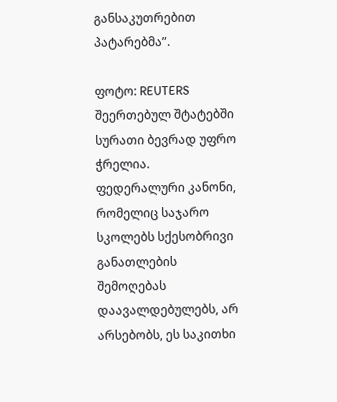განსაკუთრებით პატარებმა”.

ფოტო: REUTERS
შეერთებულ შტატებში სურათი ბევრად უფრო ჭრელია. ფედერალური კანონი, რომელიც საჯარო სკოლებს სქესობრივი განათლების შემოღებას დაავალდებულებს, არ არსებობს, ეს საკითხი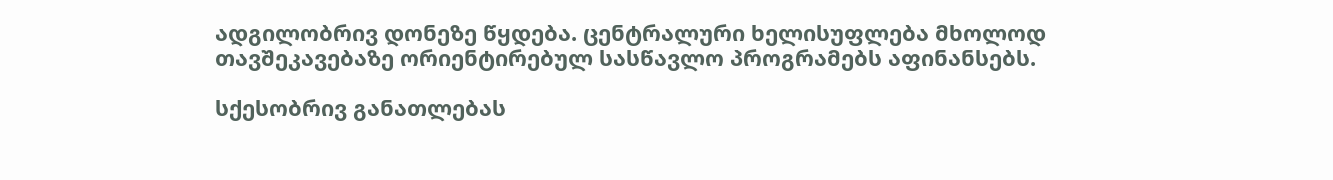ადგილობრივ დონეზე წყდება. ცენტრალური ხელისუფლება მხოლოდ თავშეკავებაზე ორიენტირებულ სასწავლო პროგრამებს აფინანსებს.

სქესობრივ განათლებას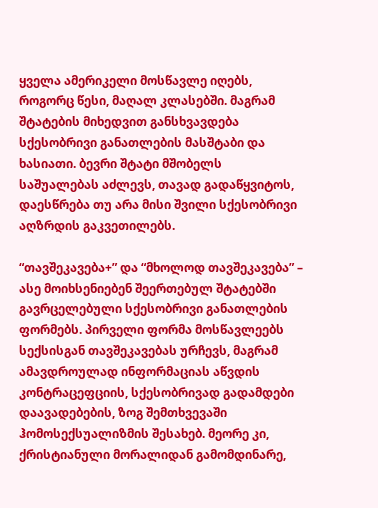ყველა ამერიკელი მოსწავლე იღებს, როგორც წესი, მაღალ კლასებში. მაგრამ შტატების მიხედვით განსხვავდება სქესობრივი განათლების მასშტაბი და ხასიათი. ბევრი შტატი მშობელს საშუალებას აძლევს, თავად გადაწყვიტოს, დაესწრება თუ არა მისი შვილი სქესობრივი აღზრდის გაკვეთილებს.

“თავშეკავება+” და “მხოლოდ თავშეკავება” – ასე მოიხსენიებენ შეერთებულ შტატებში გავრცელებული სქესობრივი განათლების ფორმებს. პირველი ფორმა მოსწავლეებს სექსისგან თავშეკავებას ურჩევს, მაგრამ ამავდროულად ინფორმაციას აწვდის კონტრაცეფციის, სქესობრივად გადამდები დაავადებების, ზოგ შემთხვევაში ჰომოსექსუალიზმის შესახებ. მეორე კი, ქრისტიანული მორალიდან გამომდინარე,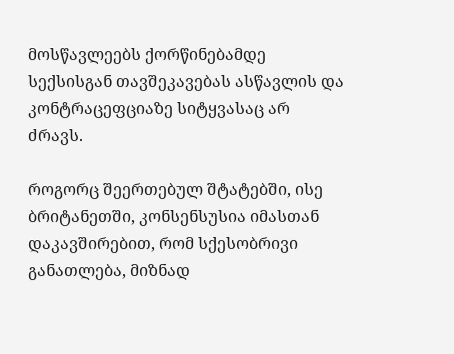მოსწავლეებს ქორწინებამდე სექსისგან თავშეკავებას ასწავლის და კონტრაცეფციაზე სიტყვასაც არ ძრავს.

როგორც შეერთებულ შტატებში, ისე ბრიტანეთში, კონსენსუსია იმასთან დაკავშირებით, რომ სქესობრივი განათლება, მიზნად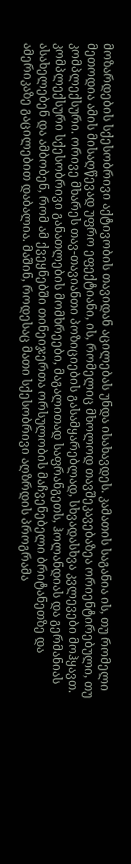მოზარდების სქესობრივი აქტივობის თავიდან აცილებას უნდა ისახავდეს. კამათის საგანია ის, თუ რომელი მეთოდია ამის მისაღწევად უფრო ეფექტიანი, ის, რომელიც მხოლოდ თავშეკავებაზეა ორიენტირებული, თუ კომპლექსური. ორივე მხარეს თავ-თავიანთი პოზიციების გასამყარებლად, სხვადასხვა კვლევები მოჰყავთ. კომპლექსური სქესობრივი განათლების მომხრეები, მაგალითად საფრანგეთს, ჰოლანდიას და გერმანიას ასახელებენ და ამბობენ, რომ ამ ქვეყნებში თინეიჯერთა ორსულობის მაჩვენებელი ბრიტანეთზე და ამერიკაზე გაცილებით დაბალია. მაშინ, როდესაც მათი სქესობრივი აღზრდის პროგრამა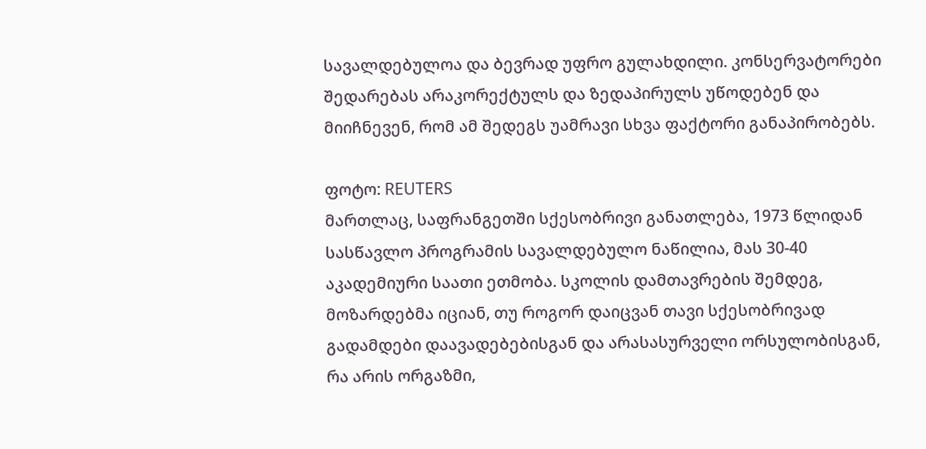სავალდებულოა და ბევრად უფრო გულახდილი. კონსერვატორები  შედარებას არაკორექტულს და ზედაპირულს უწოდებენ და მიიჩნევენ, რომ ამ შედეგს უამრავი სხვა ფაქტორი განაპირობებს.

ფოტო: REUTERS
მართლაც, საფრანგეთში სქესობრივი განათლება, 1973 წლიდან სასწავლო პროგრამის სავალდებულო ნაწილია, მას 30-40 აკადემიური საათი ეთმობა. სკოლის დამთავრების შემდეგ, მოზარდებმა იციან, თუ როგორ დაიცვან თავი სქესობრივად გადამდები დაავადებებისგან და არასასურველი ორსულობისგან, რა არის ორგაზმი,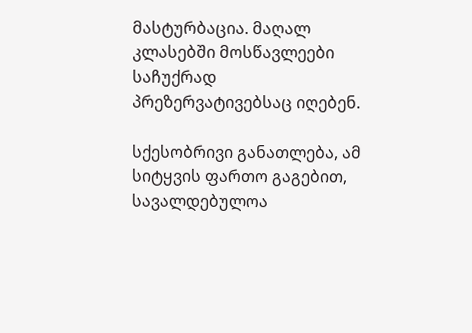მასტურბაცია. მაღალ კლასებში მოსწავლეები  საჩუქრად პრეზერვატივებსაც იღებენ.

სქესობრივი განათლება, ამ სიტყვის ფართო გაგებით, სავალდებულოა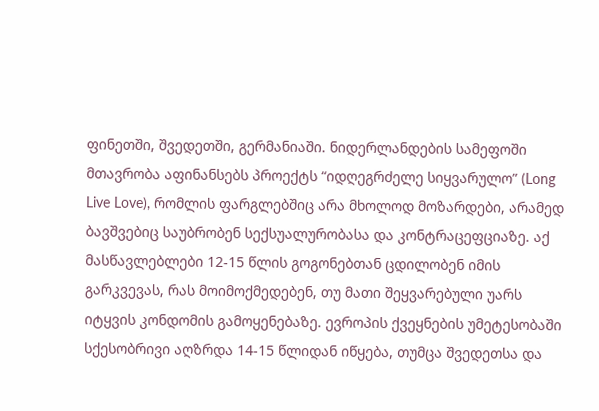ფინეთში, შვედეთში, გერმანიაში. ნიდერლანდების სამეფოში მთავრობა აფინანსებს პროექტს “იდღეგრძელე სიყვარულო” (Long Live Love), რომლის ფარგლებშიც არა მხოლოდ მოზარდები, არამედ ბავშვებიც საუბრობენ სექსუალურობასა და კონტრაცეფციაზე. აქ მასწავლებლები 12-15 წლის გოგონებთან ცდილობენ იმის გარკვევას, რას მოიმოქმედებენ, თუ მათი შეყვარებული უარს იტყვის კონდომის გამოყენებაზე. ევროპის ქვეყნების უმეტესობაში სქესობრივი აღზრდა 14-15 წლიდან იწყება, თუმცა შვედეთსა და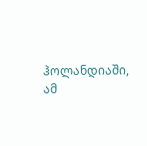ჰოლანდიაში, ამ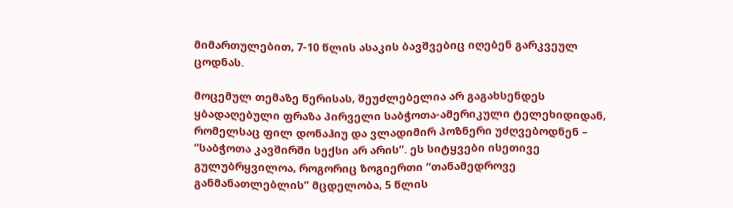მიმართულებით, 7-10 წლის ასაკის ბავშვებიც იღებენ გარკვეულ ცოდნას.

მოცემულ თემაზე წერისას, შეუძლებელია არ გაგახსენდეს ყბადაღებული ფრაზა პირველი საბჭოთა-ამერიკული ტელეხიდიდან, რომელსაც ფილ დონაჰიუ და ვლადიმირ პოზნერი უძღვებოდნენ – “საბჭოთა კავშირში სექსი არ არის”. ეს სიტყვები ისეთივე გულუბრყვილოა, როგორიც ზოგიერთი “თანამედროვე განმანათლებლის” მცდელობა, 5 წლის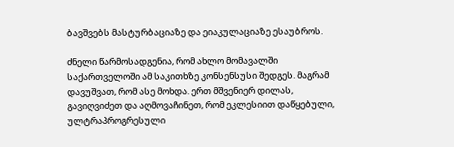ბავშვებს მასტურბაციაზე და ეიაკულაციაზე ესაუბროს.

ძნელი წარმოსადგენია, რომ ახლო მომავალში საქართველოში ამ საკითხზე კონსენსუსი შედგეს. მაგრამ დავუშვათ, რომ ასე მოხდა. ერთ მშვენიერ დილას, გავიღვიძეთ და აღმოვაჩინეთ, რომ ეკლესიით დაწყებული, ულტრაპროგრესული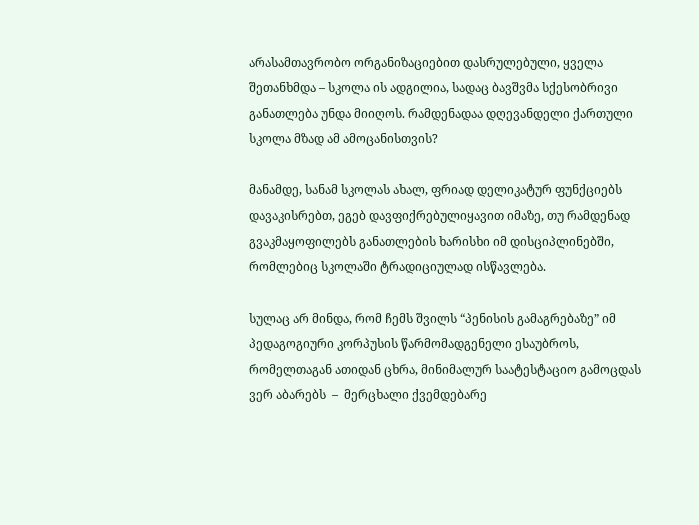არასამთავრობო ორგანიზაციებით დასრულებული, ყველა შეთანხმდა – სკოლა ის ადგილია, სადაც ბავშვმა სქესობრივი განათლება უნდა მიიღოს. რამდენადაა დღევანდელი ქართული სკოლა მზად ამ ამოცანისთვის?

მანამდე, სანამ სკოლას ახალ, ფრიად დელიკატურ ფუნქციებს დავაკისრებთ, ეგებ დავფიქრებულიყავით იმაზე, თუ რამდენად გვაკმაყოფილებს განათლების ხარისხი იმ დისციპლინებში, რომლებიც სკოლაში ტრადიციულად ისწავლება.

სულაც არ მინდა, რომ ჩემს შვილს “პენისის გამაგრებაზე” იმ პედაგოგიური კორპუსის წარმომადგენელი ესაუბროს, რომელთაგან ათიდან ცხრა, მინიმალურ საატესტაციო გამოცდას ვერ აბარებს  –  მერცხალი ქვემდებარე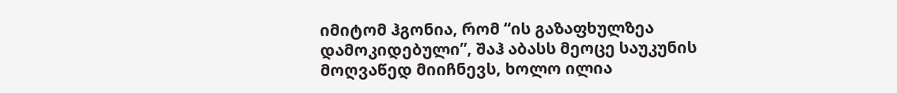იმიტომ ჰგონია, რომ “ის გაზაფხულზეა დამოკიდებული”, შაჰ აბასს მეოცე საუკუნის მოღვაწედ მიიჩნევს, ხოლო ილია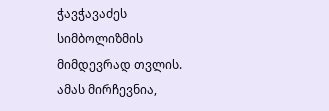ჭავჭავაძეს სიმბოლიზმის მიმდევრად თვლის. ამას მირჩევნია,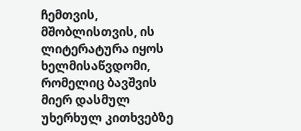ჩემთვის, მშობლისთვის, ის ლიტერატურა იყოს ხელმისაწვდომი, რომელიც ბავშვის მიერ დასმულ უხერხულ კითხვებზე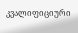კვალიფიციური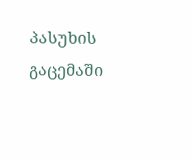პასუხის გაცემაში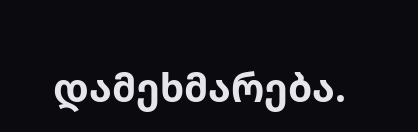დამეხმარება.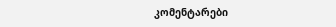კომენტარები